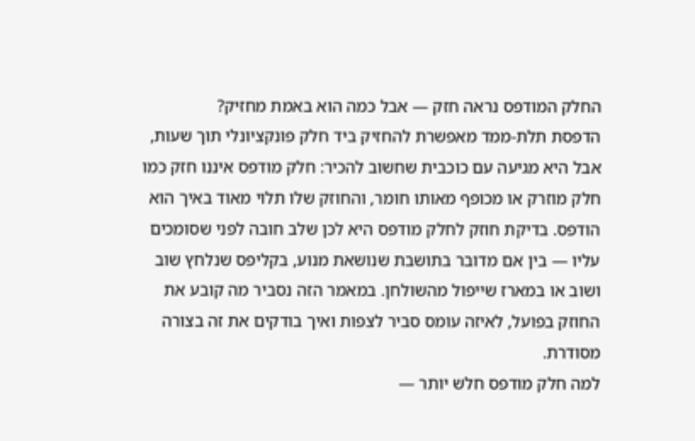החלק המודפס נראה חזק — אבל כמה הוא באמת מחזיק?
הדפסת תלת-ממד מאפשרת להחזיק ביד חלק פונקציונלי תוך שעות, אבל היא מגיעה עם כוכבית שחשוב להכיר: חלק מודפס איננו חזק כמו חלק מוזרק או מכופף מאותו חומר, והחוזק שלו תלוי מאוד באיך הוא הודפס. בדיקת חוזק לחלק מודפס היא לכן שלב חובה לפני שסומכים עליו — בין אם מדובר בתושבת שנושאת מנוע, בקליפס שנלחץ שוב ושוב או במארז שייפול מהשולחן. במאמר הזה נסביר מה קובע את החוזק בפועל, לאיזה עומס סביר לצפות ואיך בודקים את זה בצורה מסודרת.
למה חלק מודפס חלש יותר —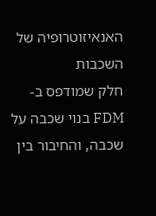האנאיזוטרופיה של השכבות
חלק שמודפס ב-FDM בנוי שכבה על שכבה, והחיבור בין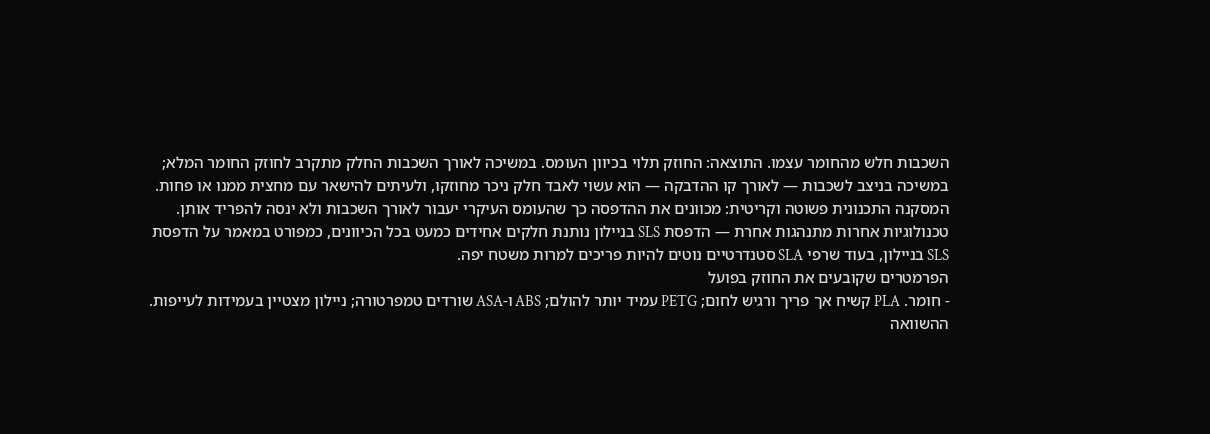השכבות חלש מהחומר עצמו. התוצאה: החוזק תלוי בכיוון העומס. במשיכה לאורך השכבות החלק מתקרב לחוזק החומר המלא; במשיכה בניצב לשכבות — לאורך קו ההדבקה — הוא עשוי לאבד חלק ניכר מחוזקו, ולעיתים להישאר עם מחצית ממנו או פחות. המסקנה התכנונית פשוטה וקריטית: מכוונים את ההדפסה כך שהעומס העיקרי יעבור לאורך השכבות ולא ינסה להפריד אותן. טכנולוגיות אחרות מתנהגות אחרת — הדפסת SLS בניילון נותנת חלקים אחידים כמעט בכל הכיוונים, כמפורט במאמר על הדפסת SLS בניילון, בעוד שרפי SLA סטנדרטיים נוטים להיות פריכים למרות משטח יפה.
הפרמטרים שקובעים את החוזק בפועל
- חומר. PLA קשיח אך פריך ורגיש לחום; PETG עמיד יותר להולם; ABS ו-ASA שורדים טמפרטורה; ניילון מצטיין בעמידות לעייפות. ההשוואה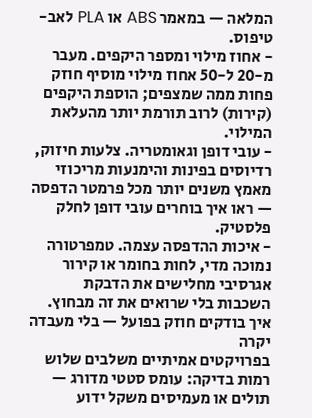המלאה — במאמר ABS או PLA לאב-טיפוס.
- אחוז מילוי ומספר היקפים. מעבר מ-20 ל-50 אחוז מילוי מוסיף חוזק פחות ממה שמצפים; הוספת היקפים (קירות) לרוב תורמת יותר מהעלאת המילוי.
- עובי דופן וגאומטריה. צלעות חיזוק, רדיוסים בפינות והימנעות מריכוזי מאמץ משנים יותר מכל פרמטר הדפסה — ראו איך בוחרים עובי דופן לחלק פלסטיק.
- איכות ההדפסה עצמה. טמפרטורה נמוכה מדי, לחות בחומר או קירור אגרסיבי מחלישים את הדבקת השכבות בלי שרואים את זה מבחוץ.
איך בודקים חוזק בפועל — בלי מעבדה יקרה
בפרויקטים אמיתיים משלבים שלוש רמות בדיקה: עומס סטטי מדורג — תולים או מעמיסים משקל ידוע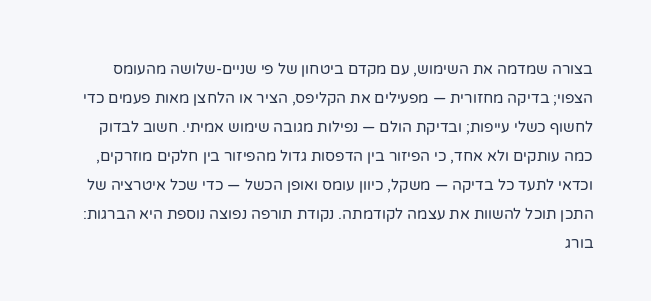בצורה שמדמה את השימוש, עם מקדם ביטחון של פי שניים-שלושה מהעומס הצפוי; בדיקה מחזורית — מפעילים את הקליפס, הציר או הלחצן מאות פעמים כדי לחשוף כשלי עייפות; ובדיקת הולם — נפילות מגובה שימוש אמיתי. חשוב לבדוק כמה עותקים ולא אחד, כי הפיזור בין הדפסות גדול מהפיזור בין חלקים מוזרקים, וכדאי לתעד כל בדיקה — משקל, כיוון עומס ואופן הכשל — כדי שכל איטרציה של התכן תוכל להשוות את עצמה לקודמתה. נקודת תורפה נפוצה נוספת היא הברגות: בורג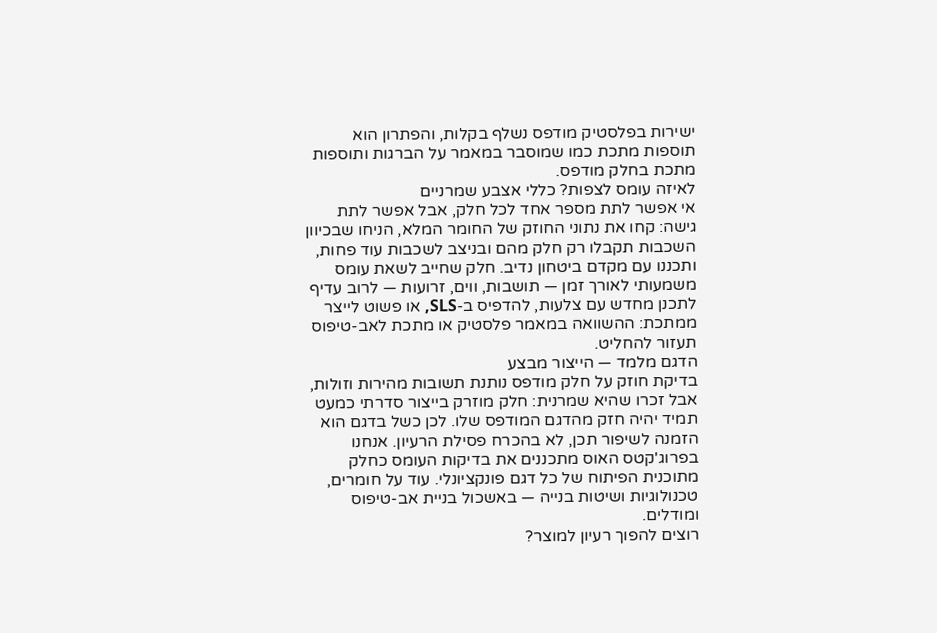ישירות בפלסטיק מודפס נשלף בקלות, והפתרון הוא תוספות מתכת כמו שמוסבר במאמר על הברגות ותוספות מתכת בחלק מודפס.
לאיזה עומס לצפות? כללי אצבע שמרניים
אי אפשר לתת מספר אחד לכל חלק, אבל אפשר לתת גישה: קחו את נתוני החוזק של החומר המלא, הניחו שבכיוון השכבות תקבלו רק חלק מהם ובניצב לשכבות עוד פחות, ותכננו עם מקדם ביטחון נדיב. חלק שחייב לשאת עומס משמעותי לאורך זמן — תושבות, ווים, זרועות — לרוב עדיף לתכנן מחדש עם צלעות, להדפיס ב-SLS, או פשוט לייצר ממתכת: ההשוואה במאמר פלסטיק או מתכת לאב-טיפוס תעזור להחליט.
הדגם מלמד — הייצור מבצע
בדיקת חוזק על חלק מודפס נותנת תשובות מהירות וזולות, אבל זכרו שהיא שמרנית: חלק מוזרק בייצור סדרתי כמעט תמיד יהיה חזק מהדגם המודפס שלו. לכן כשל בדגם הוא הזמנה לשיפור תכן, לא בהכרח פסילת הרעיון. אנחנו בפרוג'קטס האוס מתכננים את בדיקות העומס כחלק מתוכנית הפיתוח של כל דגם פונקציונלי. עוד על חומרים, טכנולוגיות ושיטות בנייה — באשכול בניית אב-טיפוס ומודלים.
רוצים להפוך רעיון למוצר?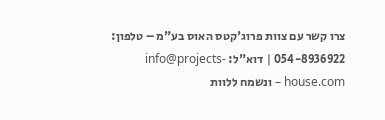צרו קשר עם צוות פרוג'קטס האוס בע"מ – טלפון: 054-8936922 | דוא"ל: info@projects-house.com – ונשמח ללוות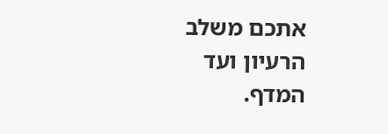אתכם משלב הרעיון ועד המדף.